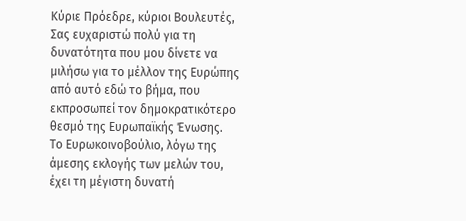Κύριε Πρόεδρε, κύριοι Βουλευτές,
Σας ευχαριστώ πολύ για τη δυνατότητα που μου δίνετε να μιλήσω για το μέλλον της Ευρώπης από αυτό εδώ το βήμα, που εκπροσωπεί τον δημοκρατικότερο θεσμό της Ευρωπαϊκής Ένωσης.
Το Ευρωκοινοβούλιο, λόγω της άμεσης εκλογής των μελών του, έχει τη μέγιστη δυνατή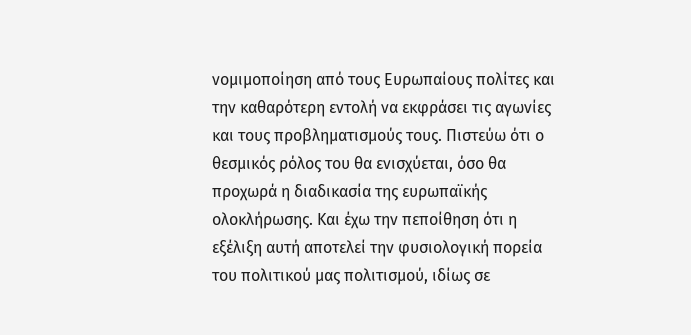νομιμοποίηση από τους Ευρωπαίους πολίτες και την καθαρότερη εντολή να εκφράσει τις αγωνίες και τους προβληματισμούς τους. Πιστεύω ότι ο θεσμικός ρόλος του θα ενισχύεται, όσο θα προχωρά η διαδικασία της ευρωπαϊκής ολοκλήρωσης. Και έχω την πεποίθηση ότι η εξέλιξη αυτή αποτελεί την φυσιολογική πορεία του πολιτικού μας πολιτισμού, ιδίως σε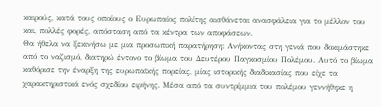καιρούς, κατά τους οποίους ο Ευρωπαίος πολίτης αισθάνεται ανασφάλεια για το μέλλον του και, πολλές φορές, απόσταση από τα κέντρα των αποφάσεων.
Θα ήθελα να ξεκινήσω με μια προσωπική παρατήρηση: Ανήκοντας στη γενιά που δοκιμάστηκε από το ναζισμό, διατηρώ έντονο το βίωμα του Δευτέρου Παγκοσμίου Πολέμου. Αυτό το βίωμα καθόρισε την έναρξη της ευρωπαϊκής πορείας, μίας ιστορικής διαδικασίας που είχε τα χαρακτηριστικά ενός σχεδίου ειρήνης. Μέσα από τα συντρίμμια του πολέμου γεννήθηκε η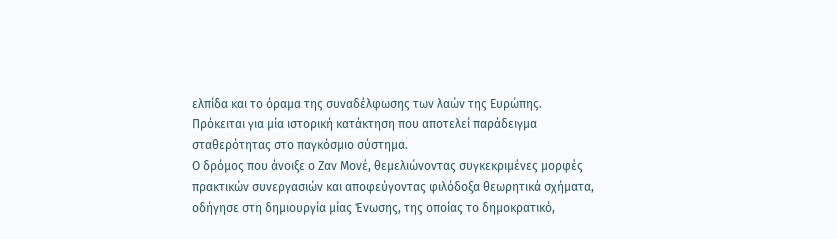ελπίδα και το όραμα της συναδέλφωσης των λαών της Ευρώπης. Πρόκειται για μία ιστορική κατάκτηση που αποτελεί παράδειγμα σταθερότητας στο παγκόσμιο σύστημα.
Ο δρόμος που άνοιξε ο Ζαν Μονέ, θεμελιώνοντας συγκεκριμένες μορφές πρακτικών συνεργασιών και αποφεύγοντας φιλόδοξα θεωρητικά σχήματα, οδήγησε στη δημιουργία μίας Ένωσης, της οποίας το δημοκρατικό,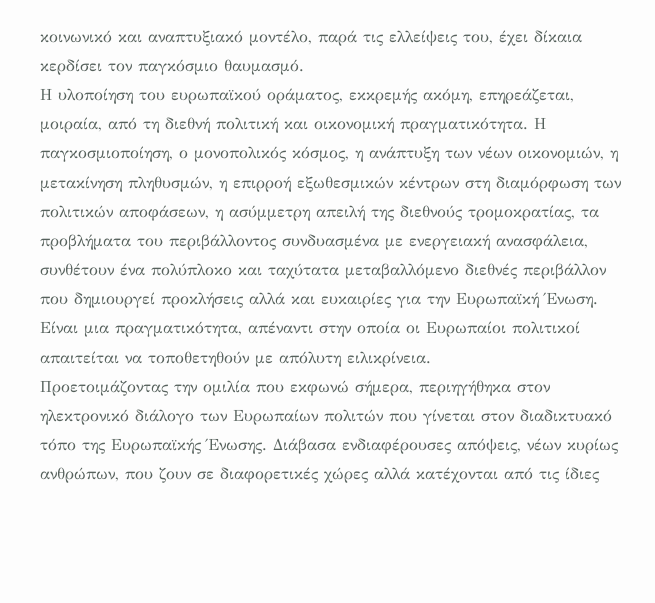κοινωνικό και αναπτυξιακό μοντέλο, παρά τις ελλείψεις του, έχει δίκαια κερδίσει τον παγκόσμιο θαυμασμό.
Η υλοποίηση του ευρωπαϊκού οράματος, εκκρεμής ακόμη, επηρεάζεται, μοιραία, από τη διεθνή πολιτική και οικονομική πραγματικότητα. Η παγκοσμιοποίηση, ο μονοπολικός κόσμος, η ανάπτυξη των νέων οικονομιών, η μετακίνηση πληθυσμών, η επιρροή εξωθεσμικών κέντρων στη διαμόρφωση των πολιτικών αποφάσεων, η ασύμμετρη απειλή της διεθνούς τρομοκρατίας, τα προβλήματα του περιβάλλοντος συνδυασμένα με ενεργειακή ανασφάλεια, συνθέτουν ένα πολύπλοκο και ταχύτατα μεταβαλλόμενο διεθνές περιβάλλον που δημιουργεί προκλήσεις αλλά και ευκαιρίες για την Ευρωπαϊκή Ένωση.
Είναι μια πραγματικότητα, απέναντι στην οποία οι Ευρωπαίοι πολιτικοί απαιτείται να τοποθετηθούν με απόλυτη ειλικρίνεια.
Προετοιμάζοντας την ομιλία που εκφωνώ σήμερα, περιηγήθηκα στον ηλεκτρονικό διάλογο των Ευρωπαίων πολιτών που γίνεται στον διαδικτυακό τόπο της Ευρωπαϊκής Ένωσης. Διάβασα ενδιαφέρουσες απόψεις, νέων κυρίως ανθρώπων, που ζουν σε διαφορετικές χώρες αλλά κατέχονται από τις ίδιες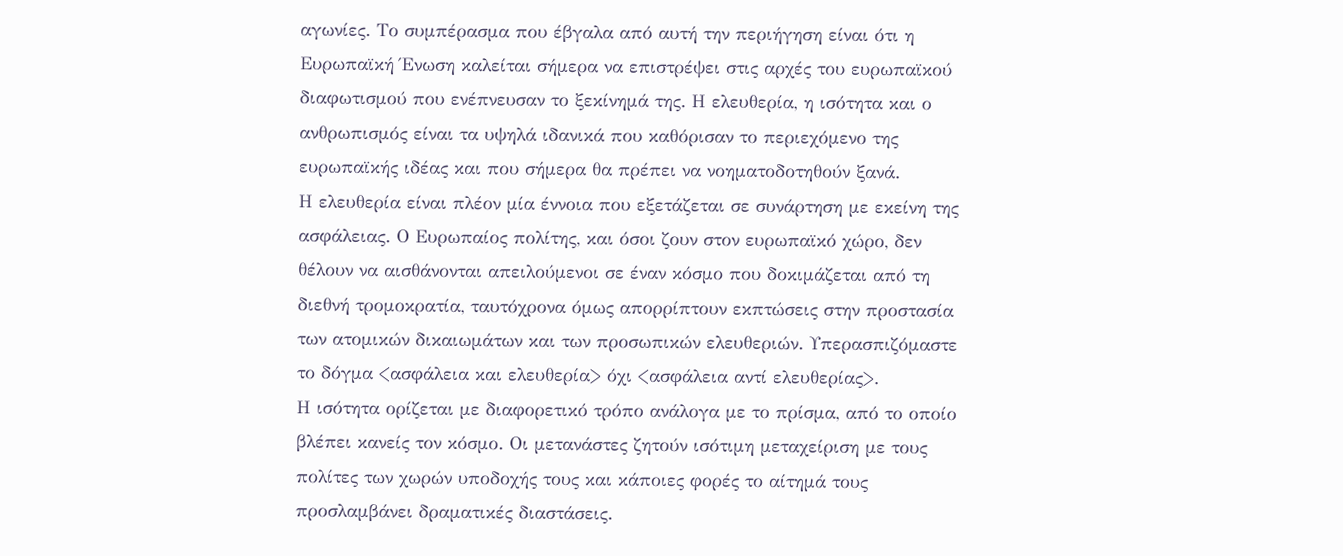αγωνίες. Το συμπέρασμα που έβγαλα από αυτή την περιήγηση είναι ότι η Ευρωπαϊκή Ένωση καλείται σήμερα να επιστρέψει στις αρχές του ευρωπαϊκού διαφωτισμού που ενέπνευσαν το ξεκίνημά της. Η ελευθερία, η ισότητα και ο ανθρωπισμός είναι τα υψηλά ιδανικά που καθόρισαν το περιεχόμενο της ευρωπαϊκής ιδέας και που σήμερα θα πρέπει να νοηματοδοτηθούν ξανά.
Η ελευθερία είναι πλέον μία έννοια που εξετάζεται σε συνάρτηση με εκείνη της ασφάλειας. Ο Ευρωπαίος πολίτης, και όσοι ζουν στον ευρωπαϊκό χώρο, δεν θέλουν να αισθάνονται απειλούμενοι σε έναν κόσμο που δοκιμάζεται από τη διεθνή τρομοκρατία, ταυτόχρονα όμως απορρίπτουν εκπτώσεις στην προστασία των ατομικών δικαιωμάτων και των προσωπικών ελευθεριών. Υπερασπιζόμαστε το δόγμα <ασφάλεια και ελευθερία> όχι <ασφάλεια αντί ελευθερίας>.
Η ισότητα ορίζεται με διαφορετικό τρόπο ανάλογα με το πρίσμα, από το οποίο βλέπει κανείς τον κόσμο. Οι μετανάστες ζητούν ισότιμη μεταχείριση με τους πολίτες των χωρών υποδοχής τους και κάποιες φορές το αίτημά τους προσλαμβάνει δραματικές διαστάσεις.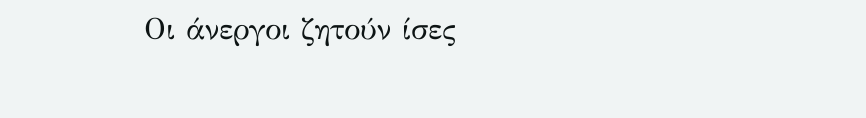Οι άνεργοι ζητούν ίσες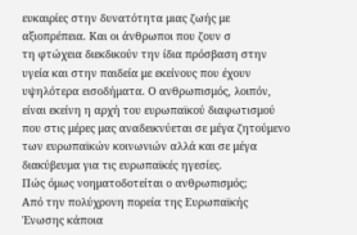ευκαιρίες στην δυνατότητα μιας ζωής με αξιοπρέπεια. Και οι άνθρωποι που ζουν σ
τη φτώχεια διεκδικούν την ίδια πρόσβαση στην υγεία και στην παιδεία με εκείνους που έχουν υψηλότερα εισοδήματα. Ο ανθρωπισμός, λοιπόν, είναι εκείνη η αρχή του ευρωπαϊκού διαφωτισμού που στις μέρες μας αναδεικνύεται σε μέγα ζητούμενο των ευρωπαϊκών κοινωνιών αλλά και σε μέγα διακύβευμα για τις ευρωπαϊκές ηγεσίες.
Πώς όμως νοηματοδοτείται ο ανθρωπισμός;
Από την πολύχρονη πορεία της Ευρωπαϊκής Ένωσης κάποια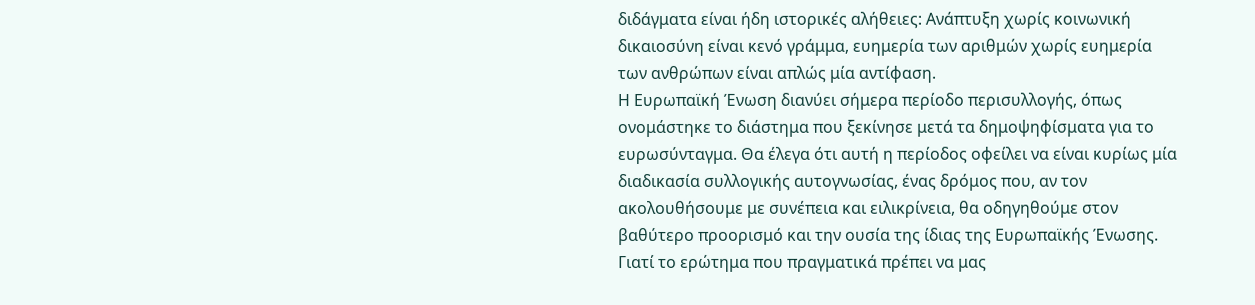διδάγματα είναι ήδη ιστορικές αλήθειες: Ανάπτυξη χωρίς κοινωνική δικαιοσύνη είναι κενό γράμμα, ευημερία των αριθμών χωρίς ευημερία των ανθρώπων είναι απλώς μία αντίφαση.
Η Ευρωπαϊκή Ένωση διανύει σήμερα περίοδο περισυλλογής, όπως ονομάστηκε το διάστημα που ξεκίνησε μετά τα δημοψηφίσματα για το ευρωσύνταγμα. Θα έλεγα ότι αυτή η περίοδος οφείλει να είναι κυρίως μία διαδικασία συλλογικής αυτογνωσίας, ένας δρόμος που, αν τον ακολουθήσουμε με συνέπεια και ειλικρίνεια, θα οδηγηθούμε στον βαθύτερο προορισμό και την ουσία της ίδιας της Ευρωπαϊκής Ένωσης. Γιατί το ερώτημα που πραγματικά πρέπει να μας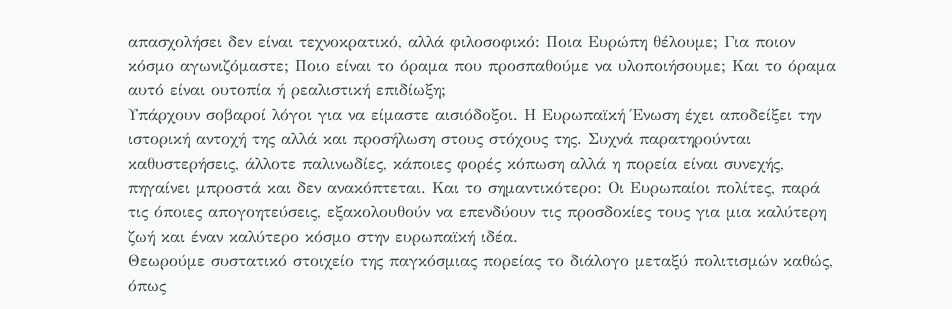απασχολήσει δεν είναι τεχνοκρατικό, αλλά φιλοσοφικό: Ποια Ευρώπη θέλουμε; Για ποιον κόσμο αγωνιζόμαστε; Ποιο είναι το όραμα που προσπαθούμε να υλοποιήσουμε; Και το όραμα αυτό είναι ουτοπία ή ρεαλιστική επιδίωξη;
Υπάρχουν σοβαροί λόγοι για να είμαστε αισιόδοξοι. Η Ευρωπαϊκή Ένωση έχει αποδείξει την ιστορική αντοχή της αλλά και προσήλωση στους στόχους της. Συχνά παρατηρούνται καθυστερήσεις, άλλοτε παλινωδίες, κάποιες φορές κόπωση αλλά η πορεία είναι συνεχής, πηγαίνει μπροστά και δεν ανακόπτεται. Και το σημαντικότερο: Οι Ευρωπαίοι πολίτες, παρά τις όποιες απογοητεύσεις, εξακολουθούν να επενδύουν τις προσδοκίες τους για μια καλύτερη ζωή και έναν καλύτερο κόσμο στην ευρωπαϊκή ιδέα.
Θεωρούμε συστατικό στοιχείο της παγκόσμιας πορείας το διάλογο μεταξύ πολιτισμών καθώς, όπως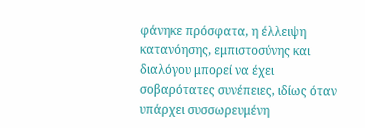φάνηκε πρόσφατα, η έλλειψη κατανόησης, εμπιστοσύνης και διαλόγου μπορεί να έχει σοβαρότατες συνέπειες, ιδίως όταν υπάρχει συσσωρευμένη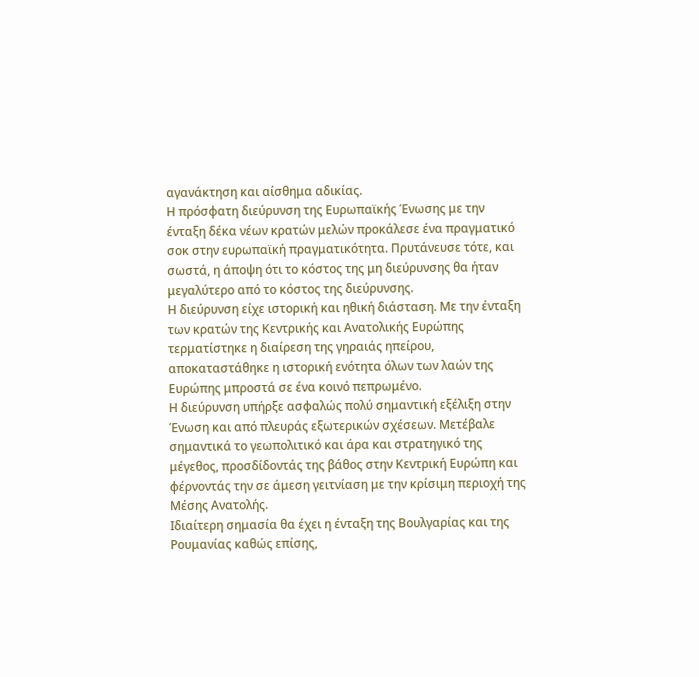αγανάκτηση και αίσθημα αδικίας.
Η πρόσφατη διεύρυνση της Ευρωπαϊκής Ένωσης με την ένταξη δέκα νέων κρατών μελών προκάλεσε ένα πραγματικό σοκ στην ευρωπαϊκή πραγματικότητα. Πρυτάνευσε τότε, και σωστά, η άποψη ότι το κόστος της μη διεύρυνσης θα ήταν μεγαλύτερο από το κόστος της διεύρυνσης.
Η διεύρυνση είχε ιστορική και ηθική διάσταση. Με την ένταξη των κρατών της Κεντρικής και Ανατολικής Ευρώπης τερματίστηκε η διαίρεση της γηραιάς ηπείρου, αποκαταστάθηκε η ιστορική ενότητα όλων των λαών της Ευρώπης μπροστά σε ένα κοινό πεπρωμένο.
Η διεύρυνση υπήρξε ασφαλώς πολύ σημαντική εξέλιξη στην Ένωση και από πλευράς εξωτερικών σχέσεων. Μετέβαλε σημαντικά το γεωπολιτικό και άρα και στρατηγικό της μέγεθος, προσδίδοντάς της βάθος στην Κεντρική Ευρώπη και φέρνοντάς την σε άμεση γειτνίαση με την κρίσιμη περιοχή της Μέσης Ανατολής.
Ιδιαίτερη σημασία θα έχει η ένταξη της Βουλγαρίας και της Ρουμανίας καθώς επίσης,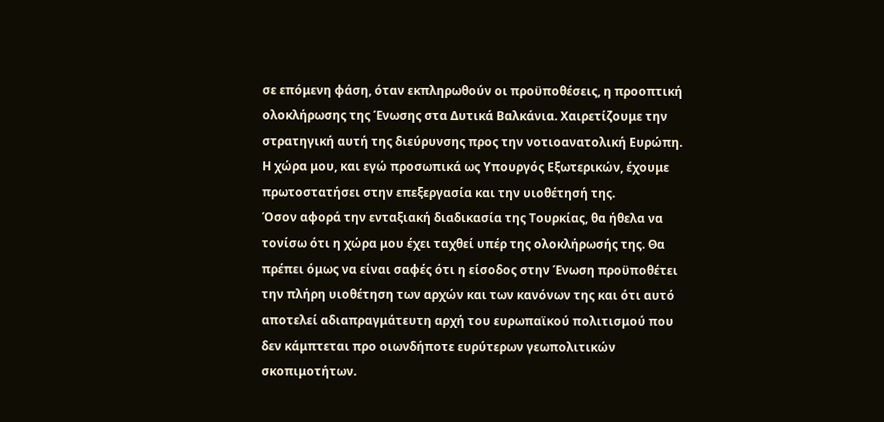σε επόμενη φάση, όταν εκπληρωθούν οι προϋποθέσεις, η προοπτική ολοκλήρωσης της Ένωσης στα Δυτικά Βαλκάνια. Χαιρετίζουμε την στρατηγική αυτή της διεύρυνσης προς την νοτιοανατολική Ευρώπη. Η χώρα μου, και εγώ προσωπικά ως Υπουργός Εξωτερικών, έχουμε πρωτοστατήσει στην επεξεργασία και την υιοθέτησή της.
Όσον αφορά την ενταξιακή διαδικασία της Τουρκίας, θα ήθελα να τονίσω ότι η χώρα μου έχει ταχθεί υπέρ της ολοκλήρωσής της. Θα πρέπει όμως να είναι σαφές ότι η είσοδος στην Ένωση προϋποθέτει την πλήρη υιοθέτηση των αρχών και των κανόνων της και ότι αυτό αποτελεί αδιαπραγμάτευτη αρχή του ευρωπαϊκού πολιτισμού που δεν κάμπτεται προ οιωνδήποτε ευρύτερων γεωπολιτικών σκοπιμοτήτων.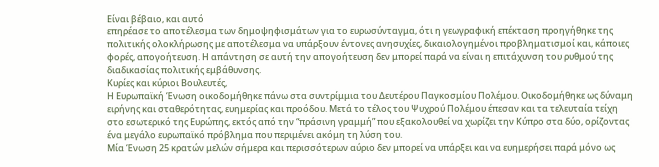Είναι βέβαιο, και αυτό
επηρέασε το αποτέλεσμα των δημοψηφισμάτων για το ευρωσύνταγμα, ότι η γεωγραφική επέκταση προηγήθηκε της πολιτικής ολοκλήρωσης με αποτέλεσμα να υπάρξουν έντονες ανησυχίες, δικαιολογημένοι προβληματισμοί και, κάποιες φορές, απογοήτευση. Η απάντηση σε αυτή την απογοήτευση δεν μπορεί παρά να είναι η επιτάχυνση του ρυθμού της διαδικασίας πολιτικής εμβάθυνσης.
Κυρίες και κύριοι Βουλευτές,
Η Ευρωπαϊκή Ένωση οικοδομήθηκε πάνω στα συντρίμμια του Δευτέρου Παγκοσμίου Πολέμου. Οικοδομήθηκε ως δύναμη ειρήνης και σταθερότητας, ευημερίας και προόδου. Μετά το τέλος του Ψυχρού Πολέμου έπεσαν και τα τελευταία τείχη στο εσωτερικό της Ευρώπης, εκτός από την “πράσινη γραμμή” που εξακολουθεί να χωρίζει την Κύπρο στα δύο, ορίζοντας ένα μεγάλο ευρωπαϊκό πρόβλημα που περιμένει ακόμη τη λύση του.
Μία Ένωση 25 κρατών μελών σήμερα και περισσότερων αύριο δεν μπορεί να υπάρξει και να ευημερήσει παρά μόνο ως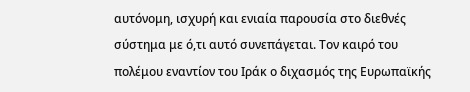αυτόνομη, ισχυρή και ενιαία παρουσία στο διεθνές σύστημα με ό,τι αυτό συνεπάγεται. Τον καιρό του πολέμου εναντίον του Ιράκ ο διχασμός της Ευρωπαϊκής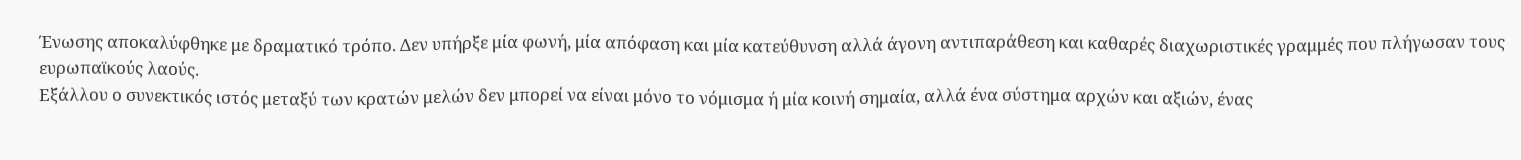Ένωσης αποκαλύφθηκε με δραματικό τρόπο. Δεν υπήρξε μία φωνή, μία απόφαση και μία κατεύθυνση αλλά άγονη αντιπαράθεση και καθαρές διαχωριστικές γραμμές που πλήγωσαν τους ευρωπαϊκούς λαούς.
Εξάλλου ο συνεκτικός ιστός μεταξύ των κρατών μελών δεν μπορεί να είναι μόνο το νόμισμα ή μία κοινή σημαία, αλλά ένα σύστημα αρχών και αξιών, ένας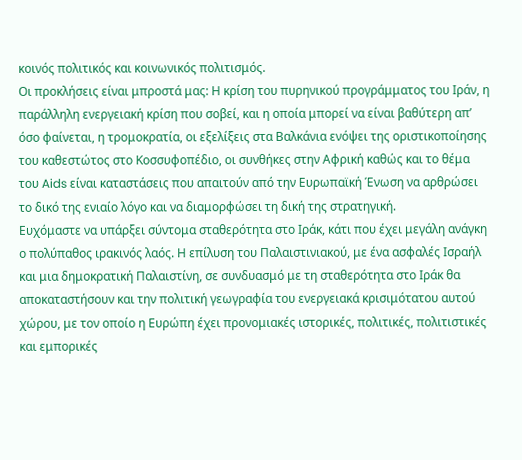κοινός πολιτικός και κοινωνικός πολιτισμός.
Οι προκλήσεις είναι μπροστά μας: Η κρίση του πυρηνικού προγράμματος του Ιράν, η παράλληλη ενεργειακή κρίση που σοβεί, και η οποία μπορεί να είναι βαθύτερη απ’ όσο φαίνεται, η τρομοκρατία, οι εξελίξεις στα Βαλκάνια ενόψει της οριστικοποίησης του καθεστώτος στο Κοσσυφοπέδιο, οι συνθήκες στην Αφρική καθώς και το θέμα του Aids είναι καταστάσεις που απαιτούν από την Ευρωπαϊκή Ένωση να αρθρώσει το δικό της ενιαίο λόγο και να διαμορφώσει τη δική της στρατηγική.
Ευχόμαστε να υπάρξει σύντομα σταθερότητα στο Ιράκ, κάτι που έχει μεγάλη ανάγκη ο πολύπαθος ιρακινός λαός. Η επίλυση του Παλαιστινιακού, με ένα ασφαλές Ισραήλ και μια δημοκρατική Παλαιστίνη, σε συνδυασμό με τη σταθερότητα στο Ιράκ θα αποκαταστήσουν και την πολιτική γεωγραφία του ενεργειακά κρισιμότατου αυτού χώρου, με τον οποίο η Ευρώπη έχει προνομιακές ιστορικές, πολιτικές, πολιτιστικές και εμπορικές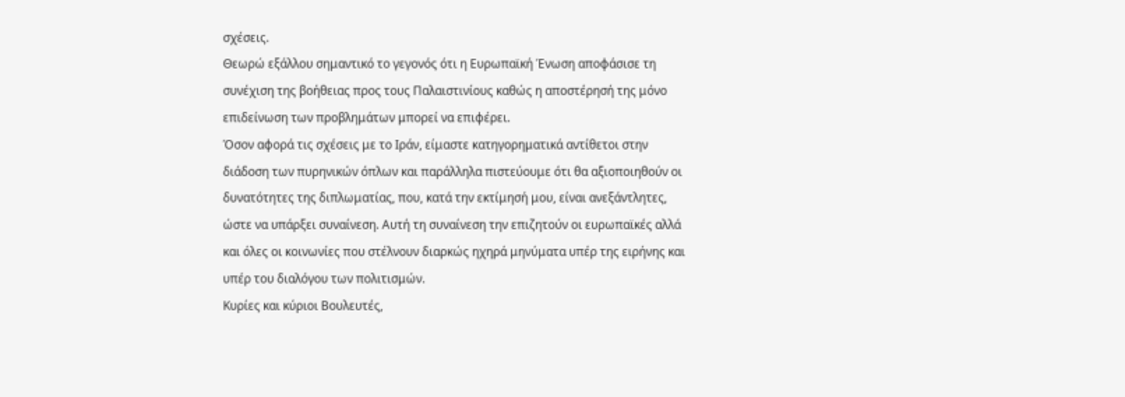σχέσεις.
Θεωρώ εξάλλου σημαντικό το γεγονός ότι η Ευρωπαϊκή Ένωση αποφάσισε τη συνέχιση της βοήθειας προς τους Παλαιστινίους καθώς η αποστέρησή της μόνο επιδείνωση των προβλημάτων μπορεί να επιφέρει.
Όσον αφορά τις σχέσεις με το Ιράν, είμαστε κατηγορηματικά αντίθετοι στην διάδοση των πυρηνικών όπλων και παράλληλα πιστεύουμε ότι θα αξιοποιηθούν οι δυνατότητες της διπλωματίας, που, κατά την εκτίμησή μου, είναι ανεξάντλητες, ώστε να υπάρξει συναίνεση. Αυτή τη συναίνεση την επιζητούν οι ευρωπαϊκές αλλά και όλες οι κοινωνίες που στέλνουν διαρκώς ηχηρά μηνύματα υπέρ της ειρήνης και υπέρ του διαλόγου των πολιτισμών.
Κυρίες και κύριοι Βουλευτές,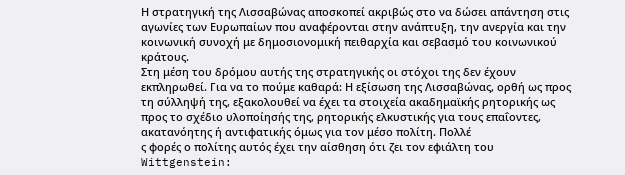Η στρατηγική της Λισσαβώνας αποσκοπεί ακριβώς στο να δώσει απάντηση στις αγωνίες των Ευρωπαίων που αναφέρονται στην ανάπτυξη, την ανεργία και την κοινωνική συνοχή με δημοσιονομική πειθαρχία και σεβασμό του κοινωνικού κράτους.
Στη μέση του δρόμου αυτής της στρατηγικής οι στόχοι της δεν έχουν εκπληρωθεί. Για να το πούμε καθαρά: Η εξίσωση της Λισσαβώνας, ορθή ως προς τη σύλληψή της, εξακολουθεί να έχει τα στοιχεία ακαδημαϊκής ρητορικής ως προς το σχέδιο υλοποίησής της, ρητορικής ελκυστικής για τους επαΐοντες, ακατανόητης ή αντιφατικής όμως για τον μέσο πολίτη. Πολλέ
ς φορές ο πολίτης αυτός έχει την αίσθηση ότι ζει τον εφιάλτη του Wittgenstein: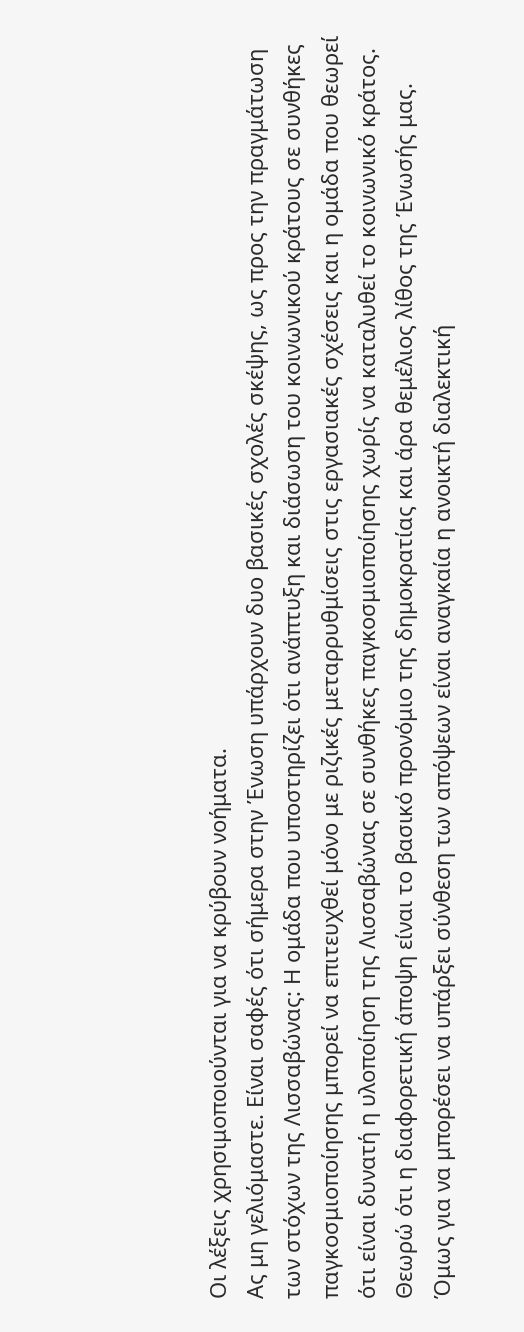Οι λέξεις χρησιμοποιούνται για να κρύβουν νοήματα.
Ας μη γελιόμαστε. Είναι σαφές ότι σήμερα στην Ένωση υπάρχουν δυο βασικές σχολές σκέψης, ως προς την πραγμάτωση των στόχων της Λισσαβώνας: Η ομάδα που υποστηρίζει ότι ανάπτυξη και διάσωση του κοινωνικού κράτους σε συνθήκες παγκοσμιοποίησης μπορεί να επιτευχθεί μόνο με ριζικές μεταρρυθμίσεις στις εργασιακές σχέσεις και η ομάδα που θεωρεί ότι είναι δυνατή η υλοποίηση της Λισσαβώνας σε συνθήκες παγκοσμιοποίησης χωρίς να καταλυθεί το κοινωνικό κράτος.
Θεωρώ ότι η διαφορετική άποψη είναι το βασικό προνόμιο της δημοκρατίας και άρα θεμέλιος λίθος της Ένωσής μας. Όμως για να μπορέσει να υπάρξει σύνθεση των απόψεων είναι αναγκαία η ανοικτή διαλεκτική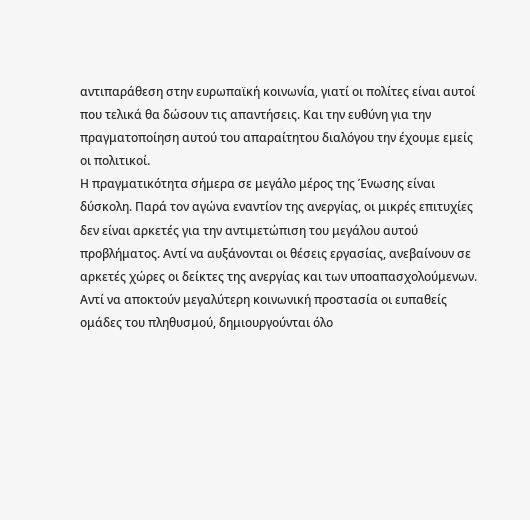αντιπαράθεση στην ευρωπαϊκή κοινωνία, γιατί οι πολίτες είναι αυτοί που τελικά θα δώσουν τις απαντήσεις. Και την ευθύνη για την πραγματοποίηση αυτού του απαραίτητου διαλόγου την έχουμε εμείς οι πολιτικοί.
Η πραγματικότητα σήμερα σε μεγάλο μέρος της Ένωσης είναι δύσκολη. Παρά τον αγώνα εναντίον της ανεργίας, οι μικρές επιτυχίες δεν είναι αρκετές για την αντιμετώπιση του μεγάλου αυτού προβλήματος. Αντί να αυξάνονται οι θέσεις εργασίας, ανεβαίνουν σε αρκετές χώρες οι δείκτες της ανεργίας και των υποαπασχολούμενων. Αντί να αποκτούν μεγαλύτερη κοινωνική προστασία οι ευπαθείς ομάδες του πληθυσμού, δημιουργούνται όλο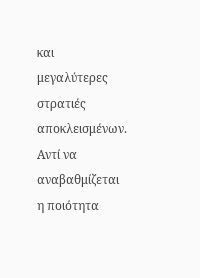και μεγαλύτερες στρατιές αποκλεισμένων. Αντί να αναβαθμίζεται η ποιότητα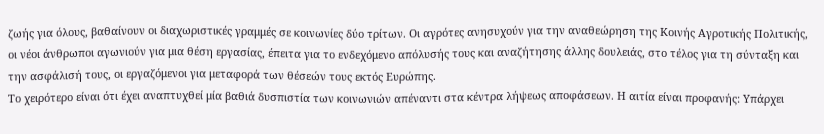ζωής για όλους, βαθαίνουν οι διαχωριστικές γραμμές σε κοινωνίες δύο τρίτων. Οι αγρότες ανησυχούν για την αναθεώρηση της Κοινής Αγροτικής Πολιτικής, οι νέοι άνθρωποι αγωνιούν για μια θέση εργασίας, έπειτα για το ενδεχόμενο απόλυσής τους και αναζήτησης άλλης δουλειάς, στο τέλος για τη σύνταξη και την ασφάλισή τους, οι εργαζόμενοι για μεταφορά των θέσεών τους εκτός Ευρώπης.
Το χειρότερο είναι ότι έχει αναπτυχθεί μία βαθιά δυσπιστία των κοινωνιών απέναντι στα κέντρα λήψεως αποφάσεων. Η αιτία είναι προφανής: Υπάρχει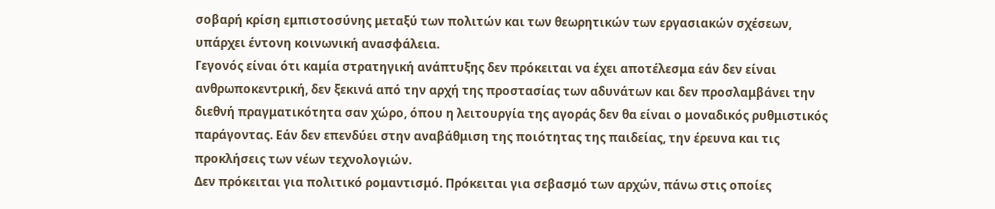σοβαρή κρίση εμπιστοσύνης μεταξύ των πολιτών και των θεωρητικών των εργασιακών σχέσεων, υπάρχει έντονη κοινωνική ανασφάλεια.
Γεγονός είναι ότι καμία στρατηγική ανάπτυξης δεν πρόκειται να έχει αποτέλεσμα εάν δεν είναι ανθρωποκεντρική, δεν ξεκινά από την αρχή της προστασίας των αδυνάτων και δεν προσλαμβάνει την διεθνή πραγματικότητα σαν χώρο, όπου η λειτουργία της αγοράς δεν θα είναι ο μοναδικός ρυθμιστικός παράγοντας. Εάν δεν επενδύει στην αναβάθμιση της ποιότητας της παιδείας, την έρευνα και τις προκλήσεις των νέων τεχνολογιών.
Δεν πρόκειται για πολιτικό ρομαντισμό. Πρόκειται για σεβασμό των αρχών, πάνω στις οποίες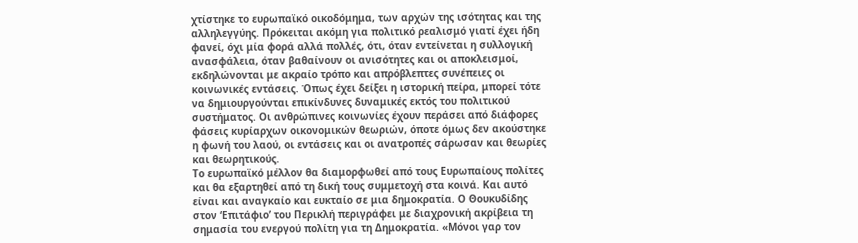χτίστηκε το ευρωπαϊκό οικοδόμημα, των αρχών της ισότητας και της αλληλεγγύης. Πρόκειται ακόμη για πολιτικό ρεαλισμό γιατί έχει ήδη φανεί, όχι μία φορά αλλά πολλές, ότι, όταν εντείνεται η συλλογική ανασφάλεια, όταν βαθαίνουν οι ανισότητες και οι αποκλεισμοί, εκδηλώνονται με ακραίο τρόπο και απρόβλεπτες συνέπειες οι κοινωνικές εντάσεις. Όπως έχει δείξει η ιστορική πείρα, μπορεί τότε να δημιουργούνται επικίνδυνες δυναμικές εκτός του πολιτικού συστήματος. Οι ανθρώπινες κοινωνίες έχουν περάσει από διάφορες φάσεις κυρίαρχων οικονομικών θεωριών, όποτε όμως δεν ακούστηκε η φωνή του λαού, οι εντάσεις και οι ανατροπές σάρωσαν και θεωρίες και θεωρητικούς.
Το ευρωπαϊκό μέλλον θα διαμορφωθεί από τους Ευρωπαίους πολίτες και θα εξαρτηθεί από τη δική τους συμμετοχή στα κοινά. Και αυτό είναι και αναγκαίο και ευκταίο σε μια δημοκρατία. Ο Θουκυδίδης στον ‘Επιτάφιο’ του Περικλή περιγράφει με διαχρονική ακρίβεια τη σημασία του ενεργού πολίτη για τη Δημοκρατία. «Μόνοι γαρ τον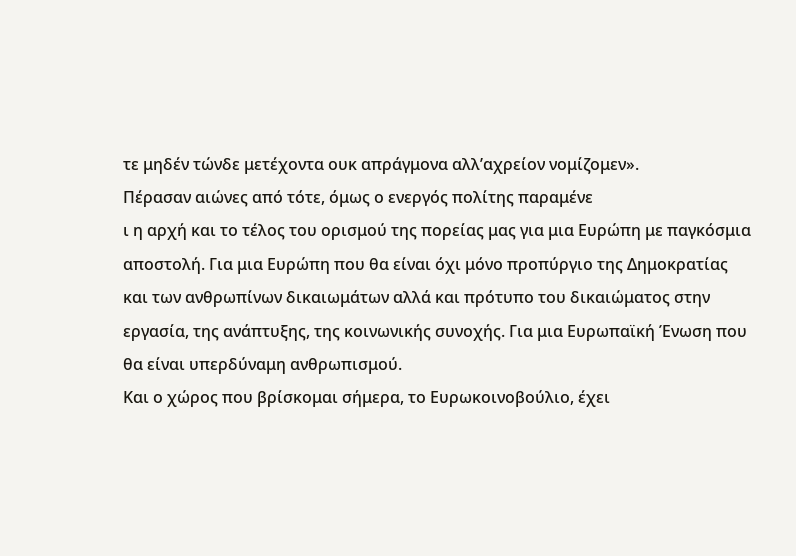τε μηδέν τώνδε μετέχοντα ουκ απράγμονα αλλ’αχρείον νομίζομεν».
Πέρασαν αιώνες από τότε, όμως ο ενεργός πολίτης παραμένε
ι η αρχή και το τέλος του ορισμού της πορείας μας για μια Ευρώπη με παγκόσμια αποστολή. Για μια Ευρώπη που θα είναι όχι μόνο προπύργιο της Δημοκρατίας και των ανθρωπίνων δικαιωμάτων αλλά και πρότυπο του δικαιώματος στην εργασία, της ανάπτυξης, της κοινωνικής συνοχής. Για μια Ευρωπαϊκή Ένωση που θα είναι υπερδύναμη ανθρωπισμού.
Και ο χώρος που βρίσκομαι σήμερα, το Ευρωκοινοβούλιο, έχει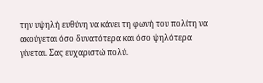την υψηλή ευθύνη να κάνει τη φωνή του πολίτη να ακούγεται όσο δυνατότερα και όσο ψηλότερα γίνεται. Σας ευχαριστώ πολύ.